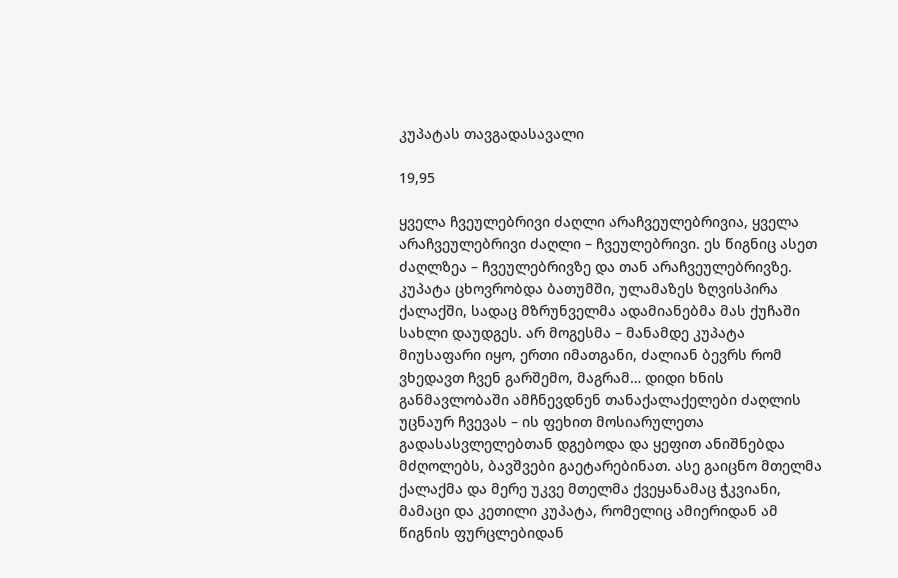კუპატას თავგადასავალი

19,95

ყველა ჩვეულებრივი ძაღლი არაჩვეულებრივია, ყველა არაჩვეულებრივი ძაღლი – ჩვეულებრივი. ეს წიგნიც ასეთ ძაღლზეა – ჩვეულებრივზე და თან არაჩვეულებრივზე. კუპატა ცხოვრობდა ბათუმში, ულამაზეს ზღვისპირა ქალაქში, სადაც მზრუნველმა ადამიანებმა მას ქუჩაში სახლი დაუდგეს. არ მოგესმა – მანამდე კუპატა მიუსაფარი იყო, ერთი იმათგანი, ძალიან ბევრს რომ ვხედავთ ჩვენ გარშემო, მაგრამ… დიდი ხნის განმავლობაში ამჩნევდნენ თანაქალაქელები ძაღლის უცნაურ ჩვევას – ის ფეხით მოსიარულეთა გადასასვლელებთან დგებოდა და ყეფით ანიშნებდა მძღოლებს, ბავშვები გაეტარებინათ. ასე გაიცნო მთელმა ქალაქმა და მერე უკვე მთელმა ქვეყანამაც ჭკვიანი, მამაცი და კეთილი კუპატა, რომელიც ამიერიდან ამ წიგნის ფურცლებიდან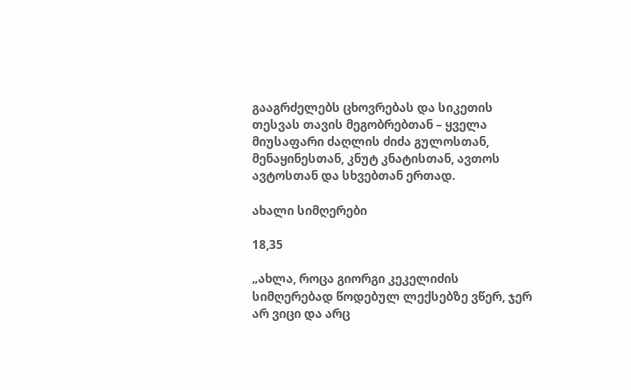გააგრძელებს ცხოვრებას და სიკეთის თესვას თავის მეგობრებთან – ყველა მიუსაფარი ძაღლის ძიძა გულოსთან, მენაყინესთან, კნუტ კნატისთან, ავთოს ავტოსთან და სხვებთან ერთად.

ახალი სიმღერები

18,35

„ახლა, როცა გიორგი კეკელიძის სიმღერებად წოდებულ ლექსებზე ვწერ, ჯერ არ ვიცი და არც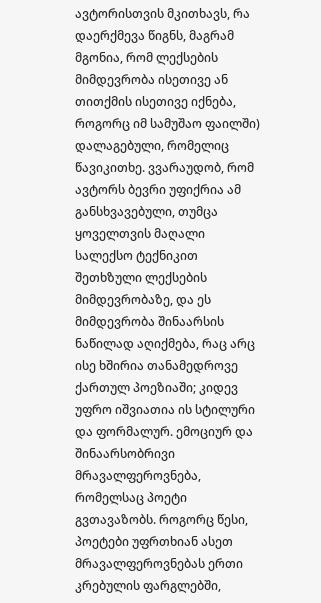ავტორისთვის მკითხავს, რა დაერქმევა წიგნს, მაგრამ მგონია, რომ ლექსების მიმდევრობა ისეთივე ან თითქმის ისეთივე იქნება, როგორც იმ სამუშაო ფაილში) დალაგებული, რომელიც წავიკითხე. ვვარაუდობ, რომ ავტორს ბევრი უფიქრია ამ განსხვავებული, თუმცა ყოველთვის მაღალი სალექსო ტექნიკით შეთხზული ლექსების მიმდევრობაზე, და ეს მიმდევრობა შინაარსის ნაწილად აღიქმება, რაც არც ისე ხშირია თანამედროვე ქართულ პოეზიაში; კიდევ უფრო იშვიათია ის სტილური და ფორმალურ. ემოციურ და შინაარსობრივი მრავალფეროვნება, რომელსაც პოეტი გვთავაზობს. როგორც წესი, პოეტები უფრთხიან ასეთ მრავალფეროვნებას ერთი კრებულის ფარგლებში,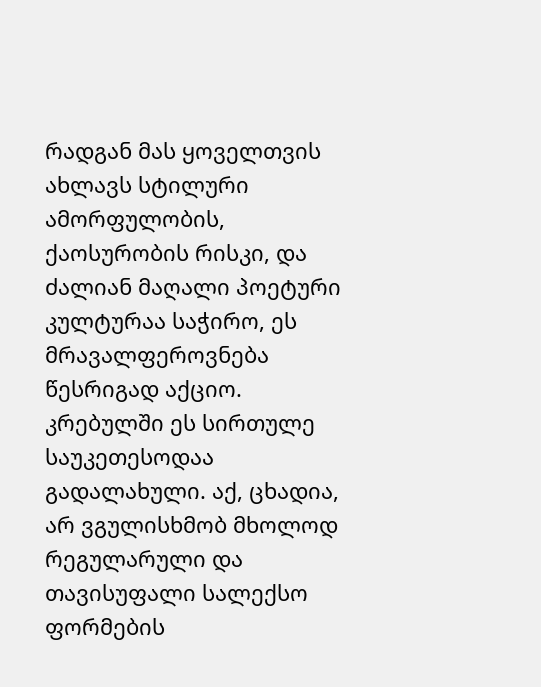რადგან მას ყოველთვის ახლავს სტილური ამორფულობის, ქაოსურობის რისკი, და ძალიან მაღალი პოეტური კულტურაა საჭირო, ეს მრავალფეროვნება წესრიგად აქციო. კრებულში ეს სირთულე საუკეთესოდაა გადალახული. აქ, ცხადია, არ ვგულისხმობ მხოლოდ რეგულარული და თავისუფალი სალექსო ფორმების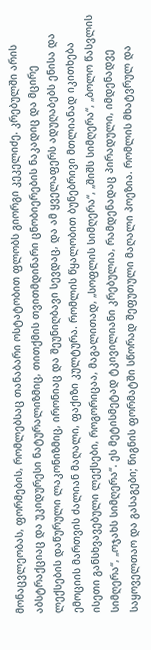მონაცვლეობას, ფორმების, რომლებსაც თანაბარი ოსტატობით ფლობს გიორგი კეკელიძე. კრებულში არის აბსტრაქციაც და უკიდურესი ნატურალიზმიც, თითქმის თვითმდინარი ცნობიერების ნაკადიც და მცირე ლექსების დაწურული ლაკონიზმიც, ირონიაც და შეუნიღბავი სევდაც, და ამ ყველაფერს ადუღაბებს ენისა და ემოციის მართვის ძალიან მაღალი, ფაქიზი კულტურა. რომლის წყალობით ბუნებრივი მთლიანად იკითხება ისეთი განსხვავებული ლექსები, როგორიცაა, მაგალითად, „სოფლის სიმღერა“, „შიშს სიმღერა“, „ბოლო წასვლის სიმღერა“, „ოჯახს სიმღერა“. ეს მეტისმეტად ტკივილიანი კრებულია, რამდენადაც პირადული, იმდენადვე საყოველთაო და გასაგები; წიგნის ფორმატში სწორად შეფუთული მაღალი პოეზია. რომლის მხატვრულ და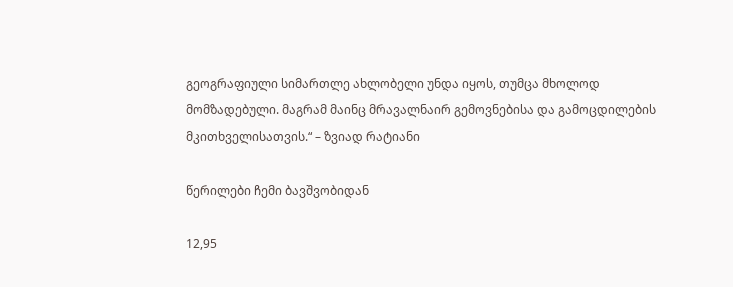გეოგრაფიული სიმართლე ახლობელი უნდა იყოს, თუმცა მხოლოდ მომზადებული. მაგრამ მაინც მრავალნაირ გემოვნებისა და გამოცდილების მკითხველისათვის.“ – ზვიად რატიანი

წერილები ჩემი ბავშვობიდან

12,95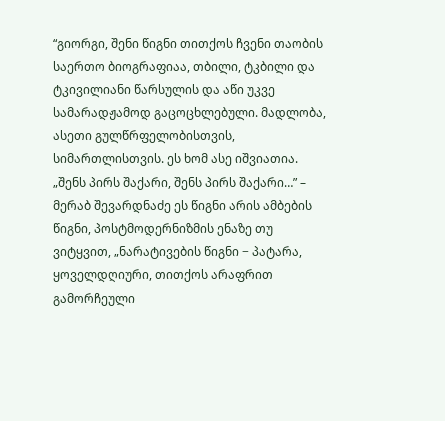“გიორგი, შენი წიგნი თითქოს ჩვენი თაობის საერთო ბიოგრაფიაა, თბილი, ტკბილი და ტკივილიანი წარსულის და აწი უკვე სამარადჟამოდ გაცოცხლებული. მადლობა, ასეთი გულწრფელობისთვის, სიმართლისთვის. ეს ხომ ასე იშვიათია. „შენს პირს შაქარი, შენს პირს შაქარი…” – მერაბ შევარდნაძე ეს წიგნი არის ამბების წიგნი, პოსტმოდერნიზმის ენაზე თუ ვიტყვით, „ნარატივების წიგნი − პატარა, ყოველდღიური, თითქოს არაფრით გამორჩეული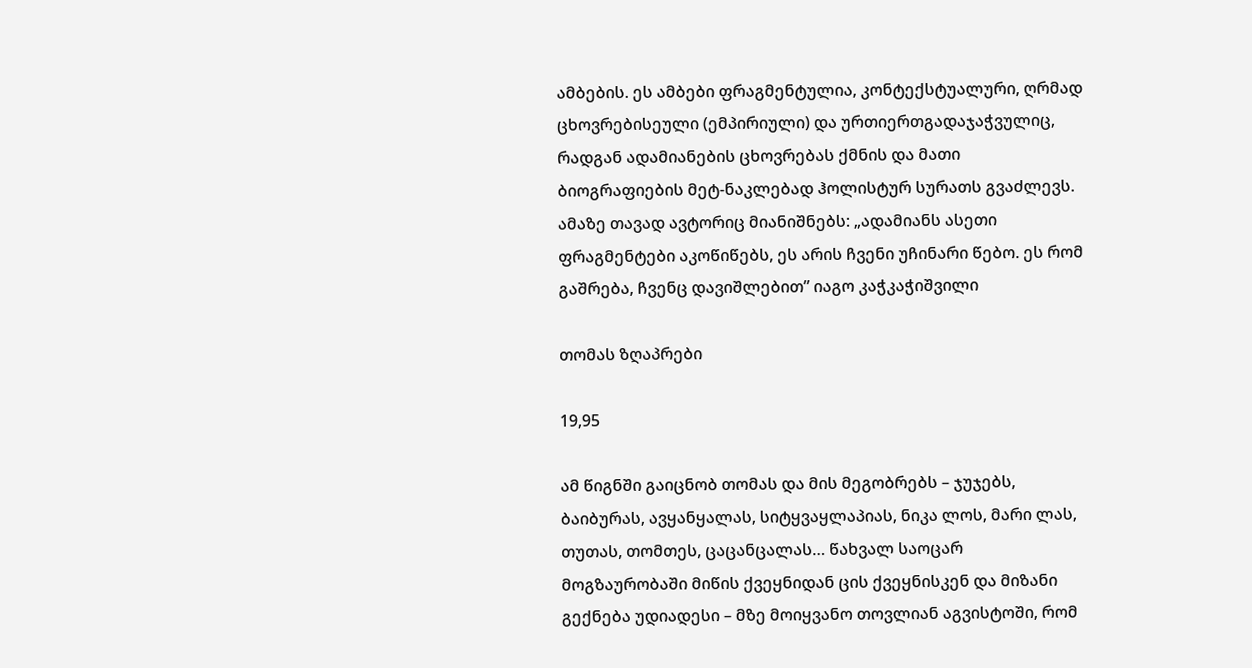ამბების. ეს ამბები ფრაგმენტულია, კონტექსტუალური, ღრმად ცხოვრებისეული (ემპირიული) და ურთიერთგადაჯაჭვულიც, რადგან ადამიანების ცხოვრებას ქმნის და მათი ბიოგრაფიების მეტ-ნაკლებად ჰოლისტურ სურათს გვაძლევს. ამაზე თავად ავტორიც მიანიშნებს: „ადამიანს ასეთი ფრაგმენტები აკოწიწებს, ეს არის ჩვენი უჩინარი წებო. ეს რომ გაშრება, ჩვენც დავიშლებით” იაგო კაჭკაჭიშვილი

თომას ზღაპრები

19,95

ამ წიგნში გაიცნობ თომას და მის მეგობრებს – ჯუჯებს, ბაიბურას, ავყანყალას, სიტყვაყლაპიას, ნიკა ლოს, მარი ლას, თუთას, თომთეს, ცაცანცალას… წახვალ საოცარ მოგზაურობაში მიწის ქვეყნიდან ცის ქვეყნისკენ და მიზანი გექნება უდიადესი – მზე მოიყვანო თოვლიან აგვისტოში, რომ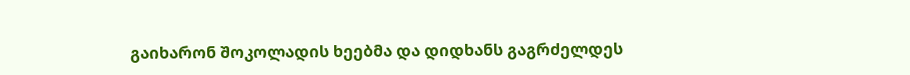გაიხარონ შოკოლადის ხეებმა და დიდხანს გაგრძელდეს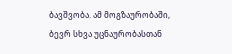ბავშვობა. ამ მოგზაურობაში, ბევრ სხვა უცნაურობასთან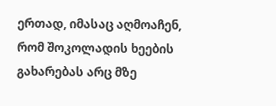ერთად, იმასაც აღმოაჩენ, რომ შოკოლადის ხეების გახარებას არც მზე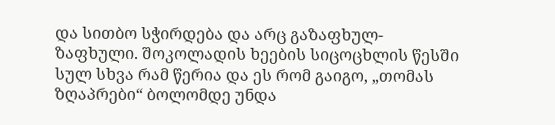და სითბო სჭირდება და არც გაზაფხულ-ზაფხული. შოკოლადის ხეების სიცოცხლის წესში სულ სხვა რამ წერია და ეს რომ გაიგო, „თომას ზღაპრები“ ბოლომდე უნდა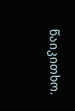წაიკითხო.